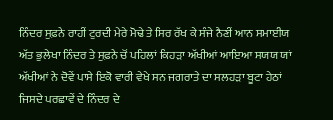ਨਿੰਦਰ ਸੁਫ਼ਨੇ ਰਾਹੀਂ ਟੁਰਦੀ ਮੇਰੇ ਮੋਢੇ ਤੇ ਸਿਰ ਰੱਖ ਕੇ ਸੰਜੇ ਨੈਣੀਂ ਆਨ ਸਮਾਈਯ ਅੱਤ ਭੁਲੇਖਾ ਨਿੰਦਰ ਤੇ ਸੁਫ਼ਨੇ ਚੋਂ ਪਹਿਲਾਂ ਕਿਹੜਾ ਅੱਖੀਆਂ ਆਇਆ ਸਯਯ ਯਾਂ ਅੱਖੀਆਂ ਨੇ ਦੋਵੇਂ ਪਾਸੇ ਇਕੋ ਵਾਰੀ ਵੇਖੇ ਸਨ ਜਗਰਾਤੇ ਦਾ ਸਲਹੜਾ ਬੂਟਾ ਹੇਠਾਂ ਜਿਸਦੇ ਪਰਛਾਵੇਂ ਦੇ ਨਿੰਦਰ ਦੇ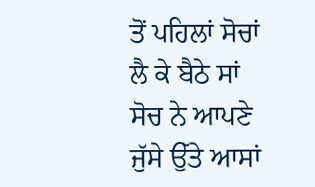ਤੋਂ ਪਹਿਲਾਂ ਸੋਚਾਂ ਲੈ ਕੇ ਬੈਠੇ ਸਾਂ ਸੋਚ ਨੇ ਆਪਣੇ ਜੁੱਸੇ ਉੱਤੇ ਆਸਾਂ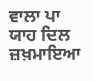ਵਾਲਾ ਪਾ ਯਾਹ ਦਿਲ ਜ਼ਖ਼ਮਾਇਆ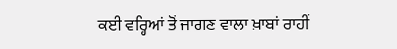ਕਈ ਵਰ੍ਹਿਆਂ ਤੋਂ ਜਾਗਣ ਵਾਲਾ ਖ਼ਾਬਾਂ ਰਾਹੀਂ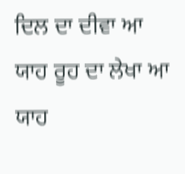ਦਿਲ ਦਾ ਦੀਵਾ ਆ ਯਾਹ ਰੂਹ ਦਾ ਲੇਖਾ ਆ ਯਾਹ